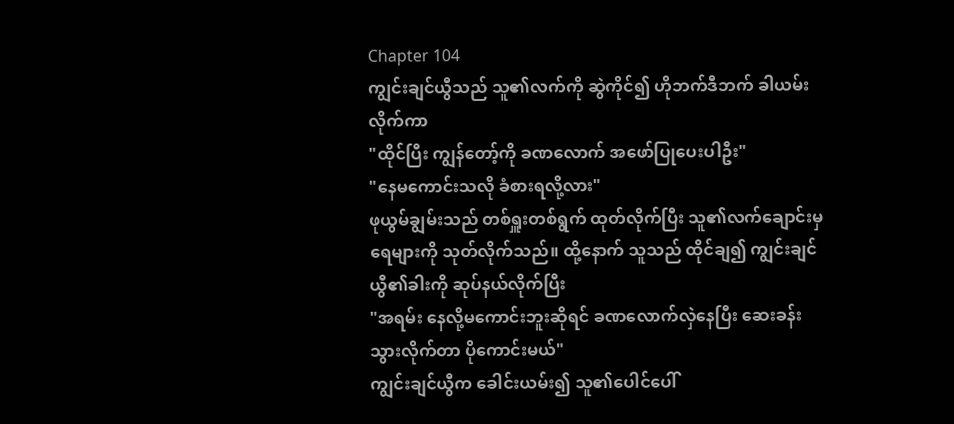Chapter 104
ကျွင်းချင်ယွီသည် သူ၏လက်ကို ဆွဲကိုင်၍ ဟိုဘက်ဒီဘက် ခါယမ်းလိုက်ကာ
"ထိုင်ပြီး ကျွန်တော့်ကို ခဏလောက် အဖော်ပြုပေးပါဦး"
"နေမကောင်းသလို ခံစားရလို့လား"
ဖုယွမ်ချွမ်းသည် တစ်ရှူးတစ်ရွက် ထုတ်လိုက်ပြီး သူ၏လက်ချောင်းမှ ရေများကို သုတ်လိုက်သည်။ ထို့နောက် သူသည် ထိုင်ချ၍ ကျွင်းချင်ယွီ၏ခါးကို ဆုပ်နယ်လိုက်ပြီး
"အရမ်း နေလို့မကောင်းဘူးဆိုရင် ခဏလောက်လှဲနေပြီး ဆေးခန်း သွားလိုက်တာ ပိုကောင်းမယ်"
ကျွင်းချင်ယွီက ခေါင်းယမ်း၍ သူ၏ပေါင်ပေါ်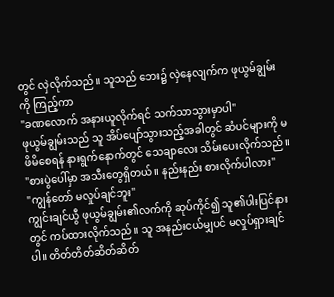တွင် လှဲလိုက်သည်။ သူသည် ဘေး၌ လှဲနေလျက်က ဖုယွမ်ချွမ်းကို ကြည့်ကာ
"ခဏလောက် အနားယူလိုက်ရင် သက်သာသွားမှာပါ"
ဖုယွမ်ချွမ်းသည် သူ အိပ်ပျော်သွားသည့်အခါတွင် ဆံပင်များကို မဖိမိစေရန် နားရွက်နောက်တွင် သေချာလေး သိမ်းပေးလိုက်သည်။
"စားပွဲပေါ်မှာ အသီးတွေရှိတယ်။ နည်းနည်း စားလိုက်ပါလား"
"ကျွန်တော် မလှုပ်ချင်ဘူး"
ကျွင်းချင်ယွီ ဖုယွမ်ချွမ်း၏လက်ကို ဆုပ်ကိုင်၍ သူ၏ပါးပြင်နားတွင် ကပ်ထားလိုက်သည်။ သူ အနည်းငယ်မျှပင် မလှုပ်ရှားချင်ပါ။ တိတ်တိတ်ဆိတ်ဆိတ်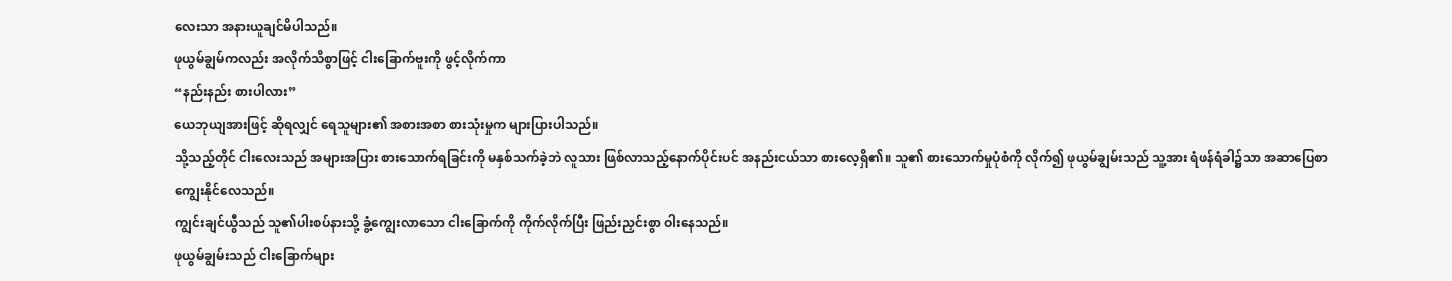လေးသာ အနားယူချင်မိပါသည်။
ဖုယွမ်ချွမ်ကလည်း အလိုက်သိစွာဖြင့် ငါးခြောက်ဗူးကို ဖွင့်လိုက်ကာ
“နည်းနည်း စားပါလား”
ယေဘုယျအားဖြင့် ဆိုရလျှင် ရေသူများ၏ အစားအစာ စားသုံးမှုက များပြားပါသည်။
သို့သည့်တိုင် ငါးလေးသည် အများအပြား စားသောက်ရခြင်းကို မနှစ်သက်ခဲ့ဘဲ လူသား ဖြစ်လာသည့်နောက်ပိုင်းပင် အနည်းငယ်သာ စားလေ့ရှိ၏။ သူ၏ စားသောက်မှုပုံစံကို လိုက်၍ ဖုယွမ်ချွမ်းသည် သူ့အား ရံဖန်ရံခါ၌သာ အဆာပြေစာ ကျွေးနိုင်လေသည်။
ကျွင်းချင်ယွီသည် သူ၏ပါးစပ်နားသို့ ခွံ့ကျွေးလာသော ငါးခြောက်ကို ကိုက်လိုက်ပြီး ဖြည်းညှင်းစွာ ဝါးနေသည်။
ဖုယွမ်ချွမ်းသည် ငါးခြောက်များ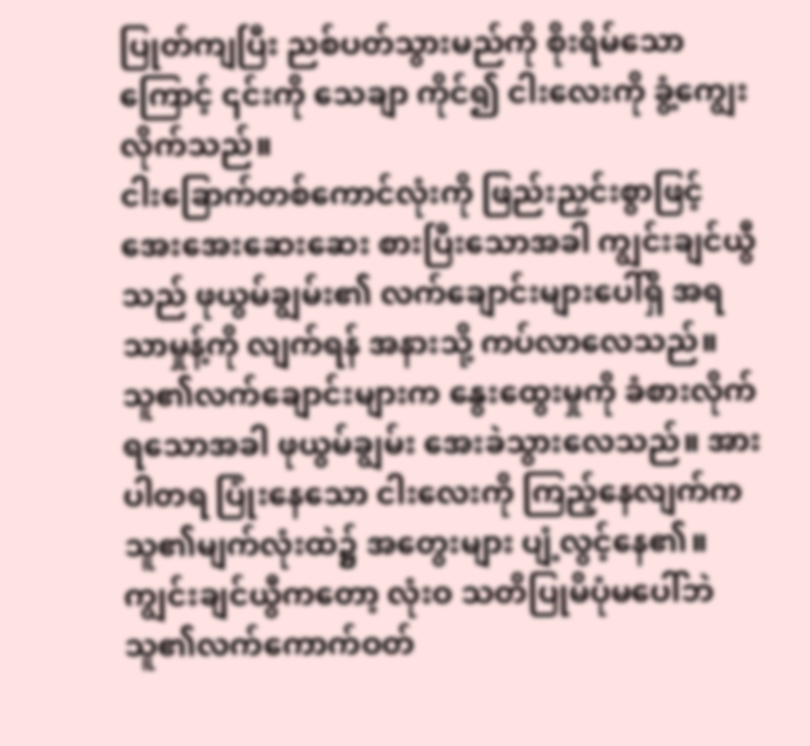ပြုတ်ကျပြီး ညစ်ပတ်သွားမည်ကို စိုးရိမ်သောကြောင့် ၎င်းကို သေချာ ကိုင်၍ ငါးလေးကို ခွံ့ကျွေးလိုက်သည်။
ငါးခြောက်တစ်ကောင်လုံးကို ဖြည်းညှင်းစွာဖြင့် အေးအေးဆေးဆေး စားပြီးသောအခါ ကျွင်းချင်ယွီသည် ဖုယွမ်ချွမ်း၏ လက်ချောင်းများပေါ်ရှိ အရသာမှုန့်ကို လျက်ရန် အနားသို့ ကပ်လာလေသည်။
သူ၏လက်ချောင်းများက နွေးထွေးမှုကို ခံစားလိုက်ရသောအခါ ဖုယွမ်ချွမ်း အေးခဲသွားလေသည်။ အားပါတရ ပြုံးနေသော ငါးလေးကို ကြည့်နေလျက်က သူ၏မျက်လုံးထဲ၌ အတွေးများ ပျံ့လွင့်နေ၏။
ကျွင်းချင်ယွီကတော့ လုံးဝ သတိပြုမိပုံမပေါ်ဘဲ သူ၏လက်ကောက်ဝတ်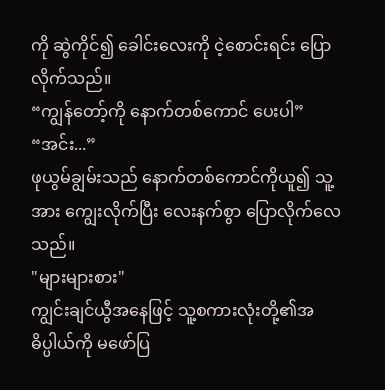ကို ဆွဲကိုင်၍ ခေါင်းလေးကို ငဲ့စောင်းရင်း ပြောလိုက်သည်။
“ကျွန်တော့်ကို နောက်တစ်ကောင် ပေးပါ”
“အင်း...”
ဖုယွမ်ချွမ်းသည် နောက်တစ်ကောင်ကိုယူ၍ သူ့အား ကျွေးလိုက်ပြီး လေးနက်စွာ ပြောလိုက်လေသည်။
"များများစား"
ကျွင်းချင်ယွီအနေဖြင့် သူ့စကားလုံးတို့၏အဓိပ္ပါယ်ကို မဖော်ပြ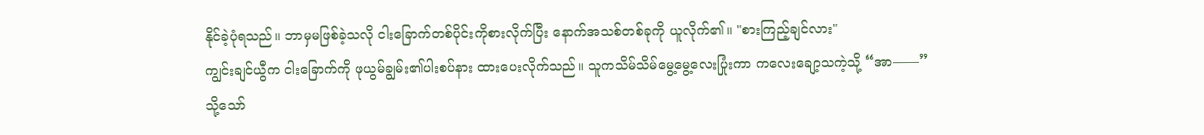နိုင်ခဲ့ပုံရသည်။ ဘာမှမဖြစ်ခဲ့သလို ငါးခြောက်တစ်ပိုင်းကိုစားလိုက်ပြီး နောက်အသစ်တစ်ခုကို ယူလိုက်၏။ "စားကြည့်ချင်လား"
ကျွင်းချင်ယွီက ငါးခြောက်ကို ဖုယွမ်ချွမ်း၏ပါးစပ်နား ထားပေးလိုက်သည်။ သူကသိမ်သိမ်မွေ့မွေ့လေးပြုံးကာ ကလေးချော့သကဲ့သို့ “အာ——”
သို့သော်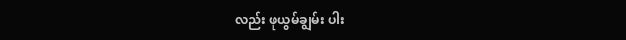လည်း ဖုယွမ်ချွမ်း ပါး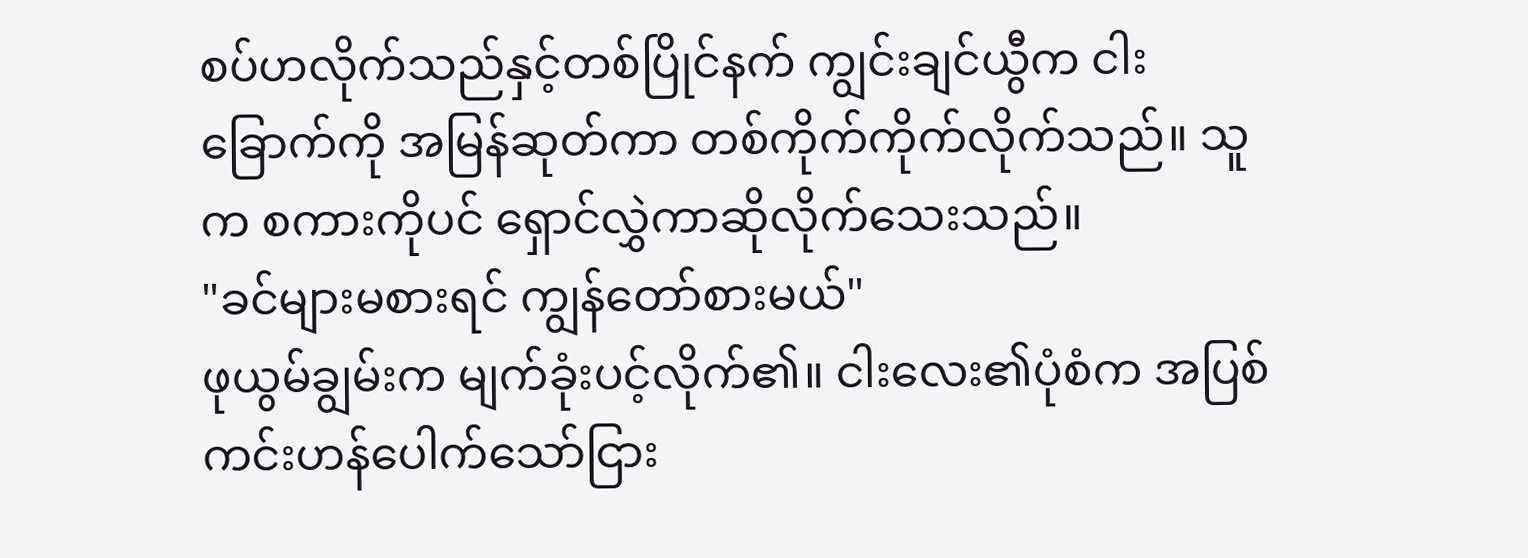စပ်ဟလိုက်သည်နှင့်တစ်ပြိုင်နက် ကျွင်းချင်ယွီက ငါးခြောက်ကို အမြန်ဆုတ်ကာ တစ်ကိုက်ကိုက်လိုက်သည်။ သူက စကားကိုပင် ရှောင်လွှဲကာဆိုလိုက်သေးသည်။
"ခင်များမစားရင် ကျွန်တော်စားမယ်"
ဖုယွမ်ချွမ်းက မျက်ခုံးပင့်လိုက်၏။ ငါးလေး၏ပုံစံက အပြစ်ကင်းဟန်ပေါက်သော်ငြား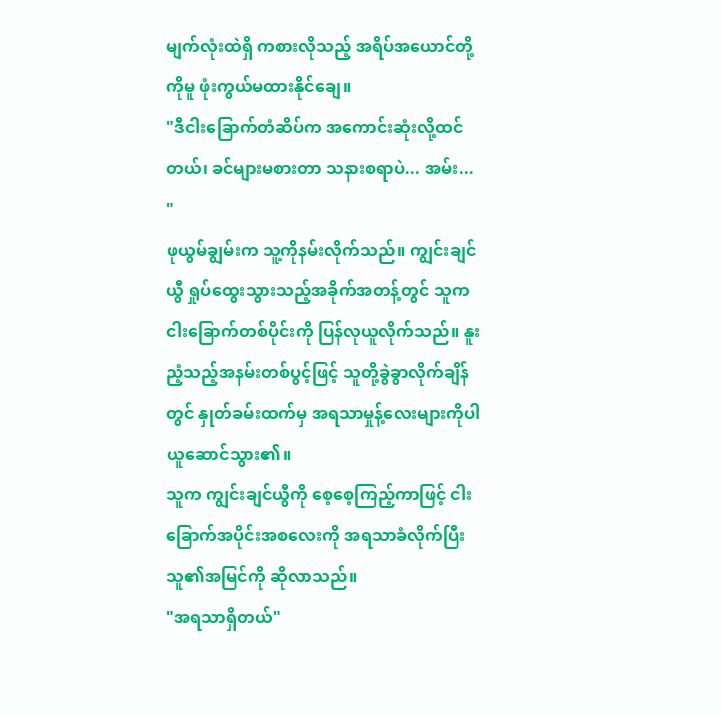မျက်လုံးထဲရှိ ကစားလိုသည့် အရိပ်အယောင်တို့ကိုမူ ဖုံးကွယ်မထားနိုင်ချေ။
"ဒီငါးခြောက်တံဆိပ်က အကောင်းဆုံးလို့ထင်တယ်၊ ခင်များမစားတာ သနားစရာပဲ... အမ်း... "
ဖုယွမ်ချွမ်းက သူ့ကိုနမ်းလိုက်သည်။ ကျွင်းချင်ယွီ ရှုပ်ထွေးသွားသည့်အခိုက်အတန့်တွင် သူက ငါးခြောက်တစ်ပိုင်းကို ပြန်လုယူလိုက်သည်။ နူးညံ့သည့်အနမ်းတစ်ပွင့်ဖြင့် သူတို့ခွဲခွာလိုက်ချိန်တွင် နှုတ်ခမ်းထက်မှ အရသာမှုန့်လေးများကိုပါ ယူဆောင်သွား၏။
သူက ကျွင်းချင်ယွီကို စေ့စေ့ကြည့်ကာဖြင့် ငါးခြောက်အပိုင်းအစလေးကို အရသာခံလိုက်ပြီး သူ၏အမြင်ကို ဆိုလာသည်။
"အရသာရှိတယ်"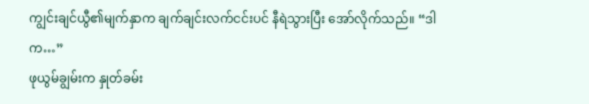ကျွင်းချင်ယွီ၏မျက်နှာက ချက်ချင်းလက်ငင်းပင် နီရဲသွားပြီး အော်လိုက်သည်။ “ဒါက…”
ဖုယွမ်ချွမ်းက နှုတ်ခမ်း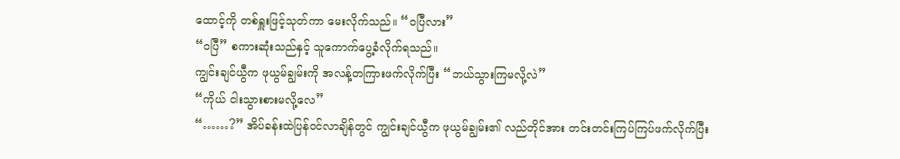ထောင့်ကို တစ်ရှူးဖြင့်သုတ်ကာ မေးလိုက်သည်။ “ဝပြီလား”
“ဝပြီ” စကားဆုံးသည်နှင့် သူကောက်ပွေ့ခံလိုက်ရသည်။
ကျွင်းချင်ယွီက ဖုယွမ်ချွမ်းကို အလန့်တကြားဖက်လိုက်ပြီး “ဘယ်သွားကြမလို့လဲ”
“ကိုယ် ငါးသွားစားမလို့လေ”
“……?” အိပ်ခန်းထဲပြန်ဝင်လာချိန်တွင် ကျွင်းချင်ယွီက ဖုယွမ်ချွမ်း၏ လည်တိုင်အား တင်းတင်းကြပ်ကြပ်ဖက်လိုက်ပြီး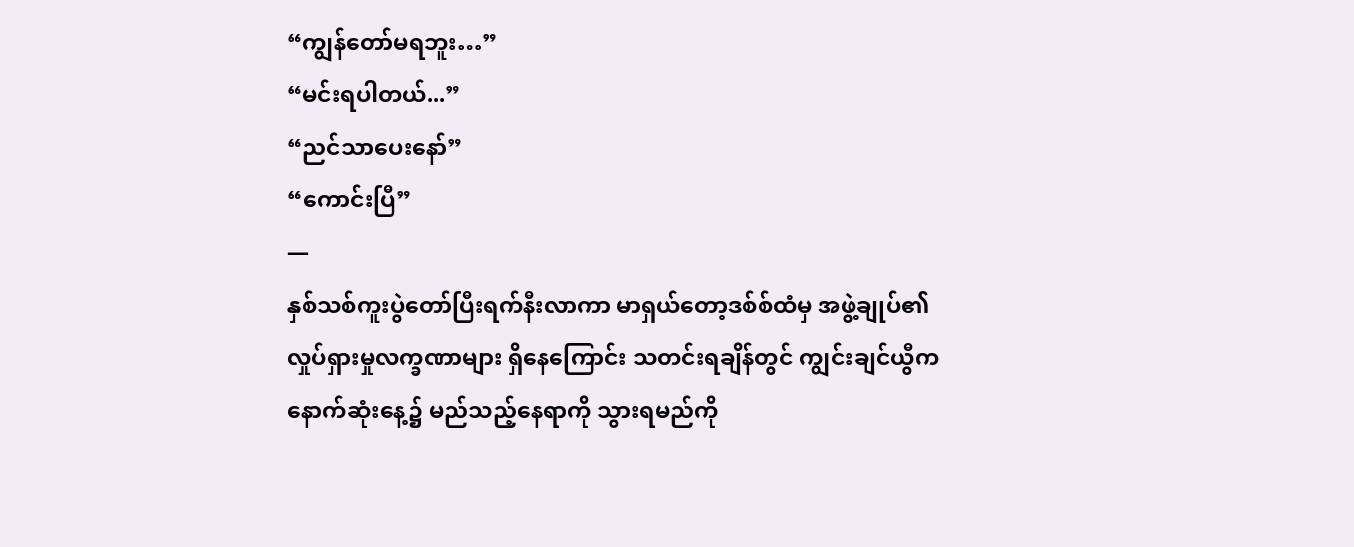“ကျွန်တော်မရဘူး…”
“မင်းရပါတယ်...”
“ညင်သာပေးနော်”
“ကောင်းပြီ”
—
နှစ်သစ်ကူးပွဲတော်ပြီးရက်နီးလာကာ မာရှယ်တော့ဒစ်စ်ထံမှ အဖွဲ့ချုပ်၏ လှုပ်ရှားမှုလက္ခဏာများ ရှိနေကြောင်း သတင်းရချိန်တွင် ကျွင်းချင်ယွီက နောက်ဆုံးနေ့၌ မည်သည့်နေရာကို သွားရမည်ကို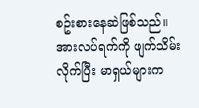စဥ်းစားနေဆဲဖြစ်သည်။
အားလပ်ရက်ကို ဖျက်သိမ်းလိုက်ပြီး မာရှယ်များက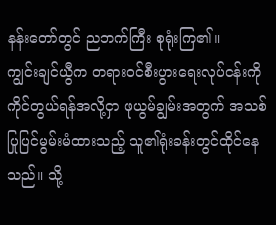နန်းတော်တွင် ညဘက်ကြီး စုရုံးကြ၏။
ကျွင်းချင်ယွီက တရားဝင်စီးပွားရေးလုပ်ငန်းကိုကိုင်တွယ်ရန်အလို့ငှာ ဖုယွမ်ချွမ်းအတွက် အသစ်ပြုပြင်မွမ်းမံထားသည့် သူ၏ရုံးခန်းတွင်ထိုင်နေသည်။ သို့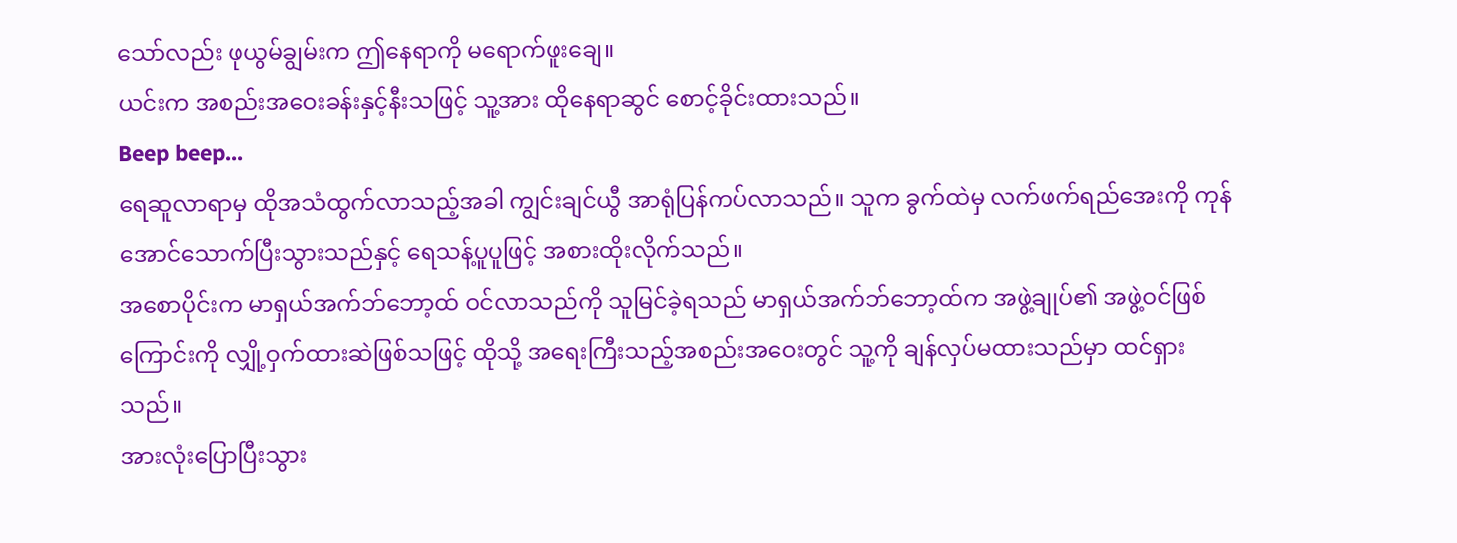သော်လည်း ဖုယွမ်ချွမ်းက ဤနေရာကို မရောက်ဖူးချေ။
ယင်းက အစည်းအဝေးခန်းနှင့်နီးသဖြင့် သူ့အား ထိုနေရာဆွင် စောင့်ခိုင်းထားသည်။
Beep beep...
ရေဆူလာရာမှ ထိုအသံထွက်လာသည့်အခါ ကျွင်းချင်ယွီ အာရုံပြန်ကပ်လာသည်။ သူက ခွက်ထဲမှ လက်ဖက်ရည်အေးကို ကုန်အောင်သောက်ပြီးသွားသည်နှင့် ရေသန့်ပူပူဖြင့် အစားထိုးလိုက်သည်။
အစောပိုင်းက မာရှယ်အက်ဘ်ဘော့ထ် ဝင်လာသည်ကို သူမြင်ခဲ့ရသည် မာရှယ်အက်ဘ်ဘော့ထ်က အဖွဲ့ချုပ်၏ အဖွဲ့ဝင်ဖြစ်ကြောင်းကို လျှို့ဝှက်ထားဆဲဖြစ်သဖြင့် ထိုသို့ အရေးကြီးသည့်အစည်းအဝေးတွင် သူ့ကို ချန်လှပ်မထားသည်မှာ ထင်ရှားသည်။
အားလုံးပြောပြီးသွား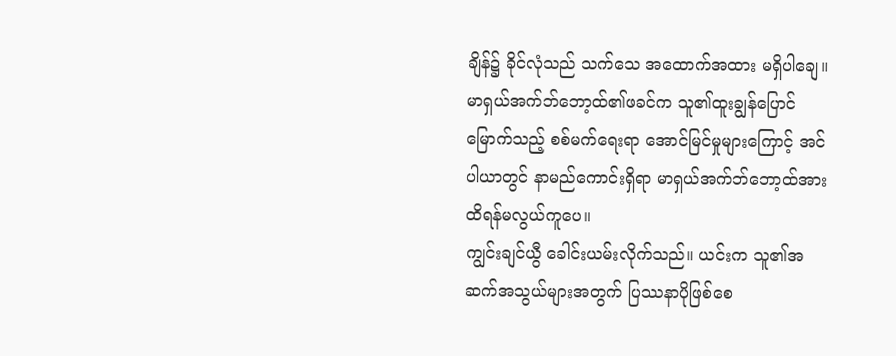ချိန်၌ ခိုင်လုံသည် သက်သေ အထောက်အထား မရှိပါချေ။ မာရှယ်အက်ဘ်ဘော့ထ်၏ဖခင်က သူ၏ထူးချွန်ပြောင်မြောက်သည့် စစ်မက်ရေးရာ အောင်မြင်မှုများကြောင့် အင်ပါယာတွင် နာမည်ကောင်းရှိရာ မာရှယ်အက်ဘ်ဘော့ထ်အား ထိရန်မလွယ်ကူပေ။
ကျွင်းချင်ယွီ ခေါင်းယမ်းလိုက်သည်။ ယင်းက သူ၏အဆက်အသွယ်များအတွက် ပြဿနာပိုဖြစ်စေ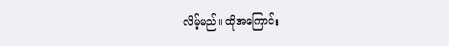လိမ့်မည်။ ထိုအကြောင်း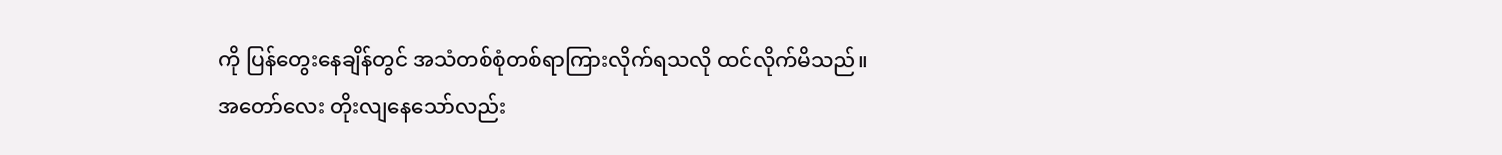ကို ပြန်တွေးနေချိန်တွင် အသံတစ်စုံတစ်ရာကြားလိုက်ရသလို ထင်လိုက်မိသည်။
အတော်လေး တိုးလျနေသော်လည်း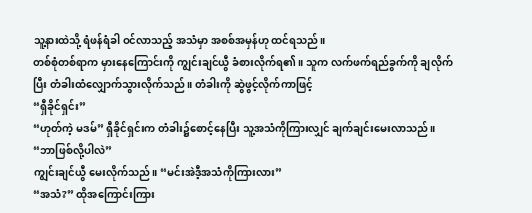သူ့နားထဲသို့ ရံဖန်ရံခါ ဝင်လာသည့် အသံမှာ အစစ်အမှန်ဟု ထင်ရသည်။
တစ်စုံတစ်ရာက မှားနေကြောင်းကို ကျွင်းချင်ယွီ ခံစားလိုက်ရ၏။ သူက လက်ဖက်ရည်ခွက်ကို ချလိုက်ပြီး တံခါးထံလျှောက်သွားလိုက်သည်။ တံခါးကို ဆွဲဖွင့်လိုက်ကာဖြင့်
“ရှီခိုင်ရှင်း”
“ဟုတ်ကဲ့ မဒမ်” ရှီခိုင်ရှင်းက တံခါး၌စောင့်နေပြီး သူ့အသံကိုကြားလျှင် ချက်ချင်းမေးလာသည်။ “ဘာဖြစ်လို့ပါလဲ”
ကျွင်းချင်ယွီ မေးလိုက်သည်။ “မင်းအဲဒီ့အသံကိုကြားလား”
“အသံ?” ထိုအကြောင်းကြား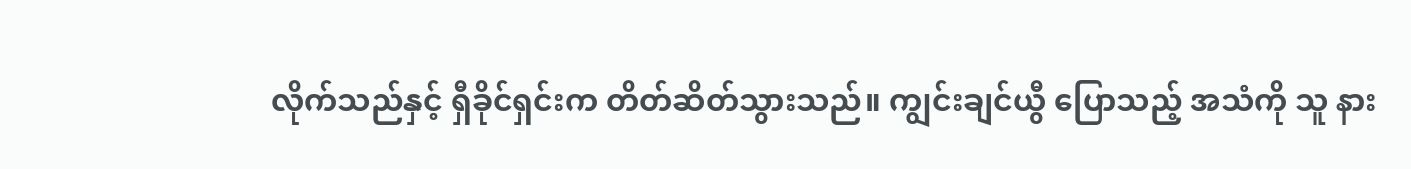လိုက်သည်နှင့် ရှီခိုင်ရှင်းက တိတ်ဆိတ်သွားသည်။ ကျွင်းချင်ယွီ ပြောသည့် အသံကို သူ နား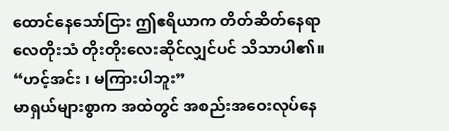ထောင်နေသော်ငြား ဤဧရိယာက တိတ်ဆိတ်နေရာ လေတိုးသံ တိုးတိုးလေးဆိုင်လျှင်ပင် သိသာပါ၏။
“ဟင့်အင်း ၊ မကြားပါဘူး”
မာရှယ်များစွာက အထဲတွင် အစည်းအဝေးလုပ်နေ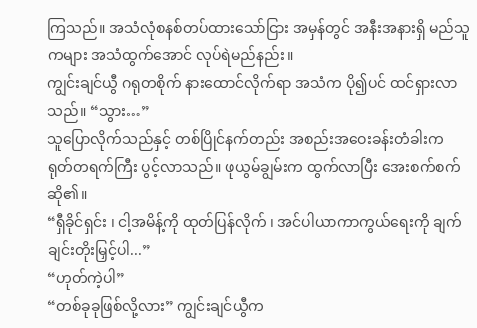ကြသည်။ အသံလုံစနစ်တပ်ထားသော်ငြား အမှန်တွင် အနီးအနားရှိ မည်သူကများ အသံထွက်အောင် လုပ်ရဲမည်နည်း။
ကျွင်းချင်ယွီ ဂရုတစိုက် နားထောင်လိုက်ရာ အသံက ပို၍ပင် ထင်ရှားလာသည်။ “သွား…”
သူပြောလိုက်သည်နှင့် တစ်ပြိုင်နက်တည်း အစည်းအဝေးခန်းတံခါးက ရုတ်တရက်ကြီး ပွင့်လာသည်။ ဖုယွမ်ချွမ်းက ထွက်လာပြီး အေးစက်စက်ဆို၏။
“ရှီခိုင်ရှင်း ၊ ငါ့အမိန့်ကို ထုတ်ပြန်လိုက် ၊ အင်ပါယာကာကွယ်ရေးကို ချက်ချင်းတိုးမြှင့်ပါ...”
“ဟုတ်ကဲ့ပါ”
“တစ်ခုခုဖြစ်လို့လား” ကျွင်းချင်ယွီက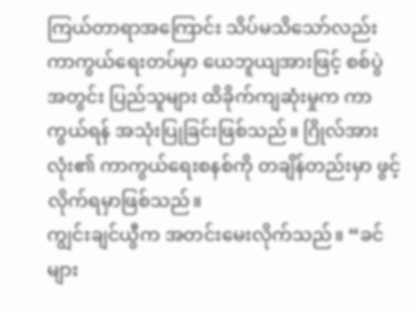ကြယ်တာရာအကြောင်း သိပ်မသိသော်လည်း ကာကွယ်ရေးတပ်မှာ ယေဘူယျအားဖြင့် စစ်ပွဲအတွင်း ပြည်သူများ ထိခိုက်ကျဆုံးမှုက ကာကွယ်ရန် အသုံးပြုခြင်းဖြစ်သည်။ ဂြိုလ်အားလုံး၏ ကာကွယ်ရေးစနစ်ကို တချိန်တည်းမှာ ဖွင့်လိုက်ရမှာဖြစ်သည်။
ကျွင်းချင်ယွီက အတင်းမေးလိုက်သည်။ “ခင်များ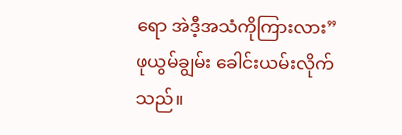ရော အဲဒီ့အသံကိုကြားလား”
ဖုယွမ်ချွမ်း ခေါင်းယမ်းလိုက်သည်။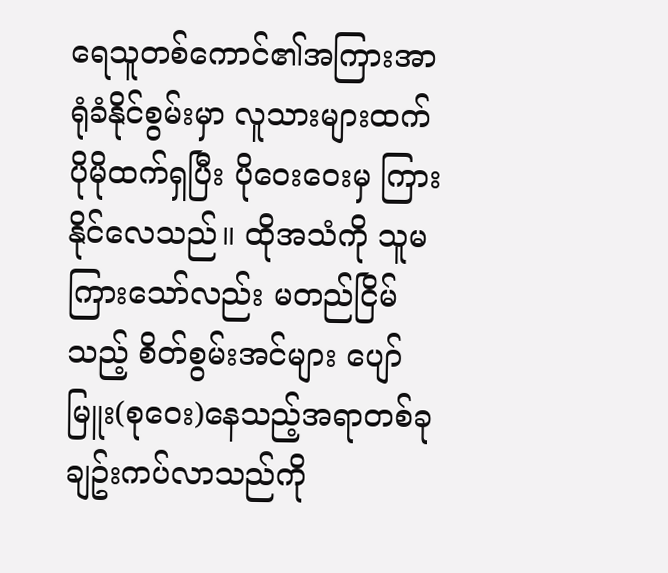ရေသူတစ်ကောင်၏အကြားအာရုံခံနိုင်စွမ်းမှာ လူသားများထက် ပိုမိုထက်ရှပြီး ပိုဝေးဝေးမှ ကြားနိုင်လေသည်။ ထိုအသံကို သူမကြားသော်လည်း မတည်ငြိမ်သည့် စိတ်စွမ်းအင်များ ပျော်မြူး(စုဝေး)နေသည့်အရာတစ်ခု ချဥ်းကပ်လာသည်ကို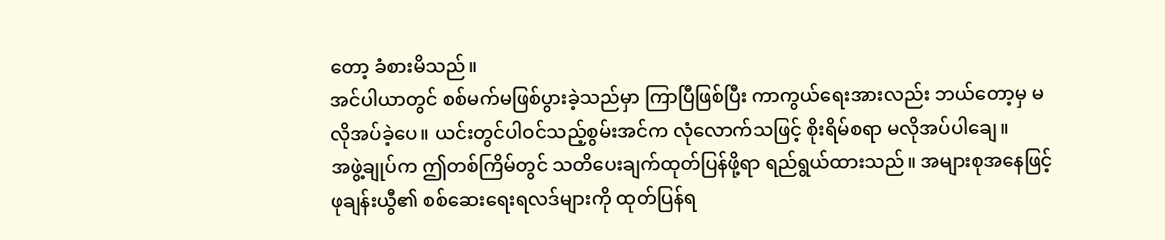တော့ ခံစားမိသည်။
အင်ပါယာတွင် စစ်မက်မဖြစ်ပွားခဲ့သည်မှာ ကြာပြီဖြစ်ပြီး ကာကွယ်ရေးအားလည်း ဘယ်တော့မှ မလိုအပ်ခဲ့ပေ။ ယင်းတွင်ပါဝင်သည့်စွမ်းအင်က လုံလောက်သဖြင့် စိုးရိမ်စရာ မလိုအပ်ပါချေ။
အဖွဲ့ချုပ်က ဤတစ်ကြိမ်တွင် သတိပေးချက်ထုတ်ပြန်ဖို့ရာ ရည်ရွယ်ထားသည်။ အများစုအနေဖြင့် ဖုချန်းယွီ၏ စစ်ဆေးရေးရလဒ်များကို ထုတ်ပြန်ရ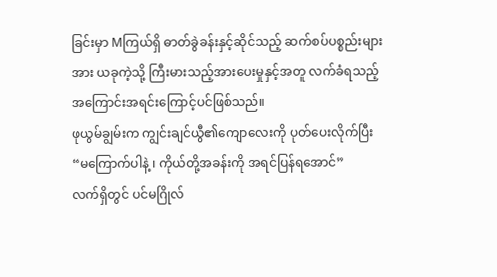ခြင်းမှာ Mကြယ်ရှိ ဓာတ်ခွဲခန်းနှင့်ဆိုင်သည့် ဆက်စပ်ပစ္စည်းများအား ယခုကဲ့သို့ ကြီးမားသည့်အားပေးမှုနှင့်အတူ လက်ခံရသည့် အကြောင်းအရင်းကြောင့်ပင်ဖြစ်သည်။
ဖုယွမ်ချွမ်းက ကျွင်းချင်ယွီ၏ကျောလေးကို ပုတ်ပေးလိုက်ပြီး “မကြောက်ပါနဲ့ ၊ ကိုယ်တို့အခန်းကို အရင်ပြန်ရအောင်”
လက်ရှိတွင် ပင်မဂြိုလ်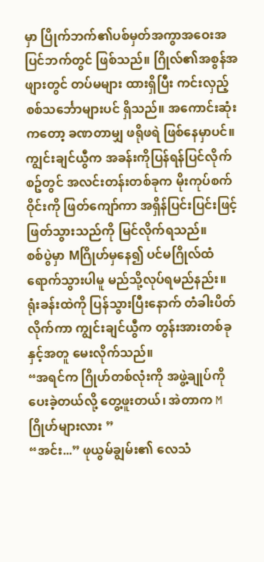မှာ ပြိုက်ဘက်၏ပစ်မှတ်အကွာအဝေးအပြင်ဘက်တွင် ဖြစ်သည်။ ဂြိုလ်၏အစွန်အဖျားတွင် တပ်မများ ထားရှိပြီး ကင်းလှည့်စစ်သင်္ဘောများပင် ရှိသည်။ အကောင်းဆုံးကတော့ ခဏတာမျှ ဖရိုဖရဲ ဖြစ်နေမှာပင်။
ကျွင်းချင်ယွီက အခန်းကိုပြန်ရန်ပြင်လိုက်စဥ်တွင် အလင်းတန်းတစ်ခုက မိုးကုပ်စက်ဝိုင်းကို ဖြတ်ကျော်ကာ အရှိန်ပြင်းပြင်းဖြင့် ဖြတ်သွားသည်ကို မြင်လိုက်ရသည်။
စစ်ပွဲမှာ Mဂြိုဟ်မှနေ၍ ပင်မဂြိုလ်ထံ ရောက်သွားပါမူ မည်သို့လုပ်ရမည်နည်း။
ရုံးခန်းထဲကို ပြန်သွားပြီးနောက် တံခါးပိတ်လိုက်ကာ ကျွင်းချင်ယွီက တွန်းအားတစ်ခုနှင့်အတူ မေးလိုက်သည်။
“အရင်က ဂြိုဟ်တစ်လုံးကို အဖွဲ့ချုပ်ကို ပေးခဲ့တယ်လို့ တွေ့ဖူးတယ်၊ အဲတာက Mဂြိုဟ်များလား ”
“အင်း...” ဖုယွမ်ချွမ်း၏ လေသံ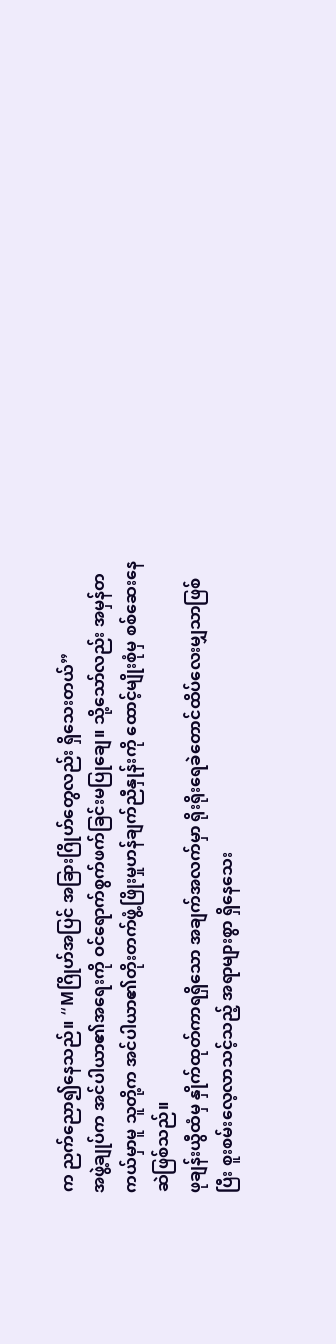က ညက်ညော၍နေသည်။ “Mဂြိုဟ်အပြင် အခြားဂြိုဟ်တွေလည်း ရှိသေးတယ်”
အဖွဲ့ချုပ်က အင်ပါယာ၏အရေးကို ဝင်ရောက်စွက်ဖက်ခြင်းမပြုချေ။ သို့သော်လည်း အမှန်တကယ်မှာမူ သူတို့က အင်ပါယာ၏တိုးတက်ဖွံ့ဖြိုးမှုဟန်ချက်ညီနှုန်းကို ထောင့်မျိုးစုံမှ စစ်ဆေးနေဆဲဖြစ်သည်။
ဖုချန်းယွီထံမှ နှိုက်ထုတ်ကာရရှိသော အချက်အလက်မှာ ရိုးရိုးရေခဲတောင်ထိပ်လေးမျှသာဖြစ်ပြီး စူးစမ်းလေ့လာသင့်သည့် အရာများစွာ ရှိနေသေး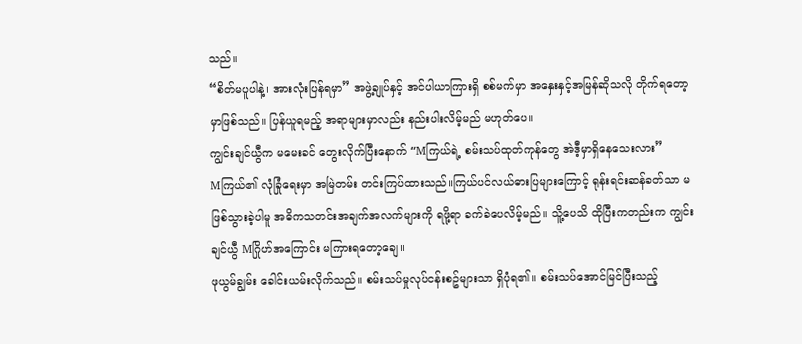သည်။
“စိတ်မပူပါနဲ့၊ အားလုံးပြန်ရမှာ” အဖွဲ့ချုပ်နှင့် အင်ပါယာကြားရှိ စစ်မက်မှာ အနှေးနှင့်အမြန်ဆိုသလို တိုက်ရတော့မှာဖြစ်သည်။ ပြန်ယူရမည့် အရာများမှာလည်း နည်းပါးလိမ့်မည် မဟုတ်ပေ။
ကျွင်းချင်ယွီက မမေးခင် တွေးလိုက်ပြီးနောက် “Mကြယ်ရဲ့ စမ်းသပ်ထုတ်ကုန်တွေ အဲဒီ့မှာရှိနေသေးလား”
Mကြယ်၏ လုံခြုံရေးမှာ အမြဲတမ်း တင်းကြပ်ထားသည်။ကြယ်ပင်လယ်ဓားပြများကြောင့် ရုန်းရင်းဆန်ခတ်သာ မဖြစ်သွားခဲ့ပါမူ အဓိကသတင်းအချက်အလက်များကို ရဖို့ရာ ခက်ခဲပေလိမ့်မည်။ သိူ့ပေသိ ထိုပြီးကတည်းက ကျွင်းချင်ယွီ Mဂြိုဟ်အကြောင်း မကြားရတော့ချေ။
ဖုယွမ်ချွမ်း ခေါင်းယမ်းလိုက်သည်။ စမ်းသပ်မှုလုပ်ငန်းစဥ်များသာ ရှိပုံရ၏။ စမ်းသပ်အောင်မြင်ပြီးသည့်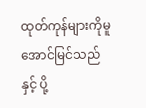ထုတ်ကုန်များကိုမူ အောင်မြင်သည်နှင့် ပို့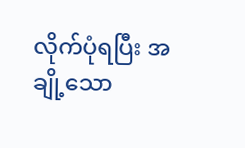လိုက်ပုံရပြီး အချို့သော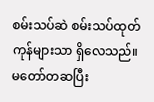စမ်းသပ်ဆဲ စမ်းသပ်ထုတ်ကုန်များသာ ရှိလေသည်။
မတော်တဆပြီး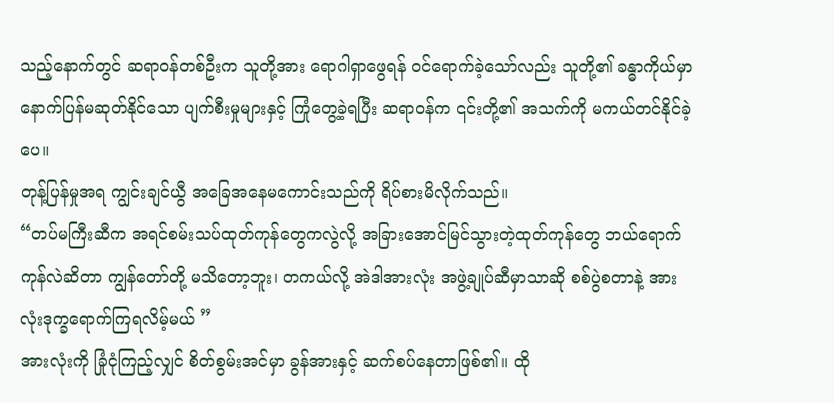သည့်နောက်တွင် ဆရာဝန်တစ်ဦးက သူတို့အား ရောဂါရှာဖွေရန် ဝင်ရောက်ခဲ့သော်လည်း သူတို့၏ ခန္ဓာကိုယ်မှာ နောက်ပြန်မဆုတ်နိုင်သော ပျက်စီးမှုများနှင့် ကြုံတွေ့ခဲ့ရပြီး ဆရာဝန်က ၎င်းတို့၏ အသက်ကို မကယ်တင်နိုင်ခဲ့ပေ။
တုန့်ပြန်မှုအရ ကျွင်းချင်ယွီ အခြေအနေမကောင်းသည်ကို ရိပ်စားမိလိုက်သည်။
“တပ်မကြီးဆီက အရင်စမ်းသပ်ထုတ်ကုန်တွေကလွဲလို့ အခြားအောင်မြင်သွားတဲ့ထုတ်ကုန်တွေ ဘယ်ရောက်ကုန်လဲဆိတာ ကျွန်တော်တို့ မသိတော့ဘူး၊ တကယ်လို့ အဲဒါအားလုံး အဖွဲ့ချုပ်ဆီမှာသာဆို စစ်ပွဲစတာနဲ့ အားလုံးဒုက္ခရောက်ကြရလိမ့်မယ် ”
အားလုံးကို ခြုံငုံကြည့်လျှင် စိတ်စွမ်းအင်မှာ ခွန်အားနှင့် ဆက်စပ်နေတာဖြစ်၏။ ထို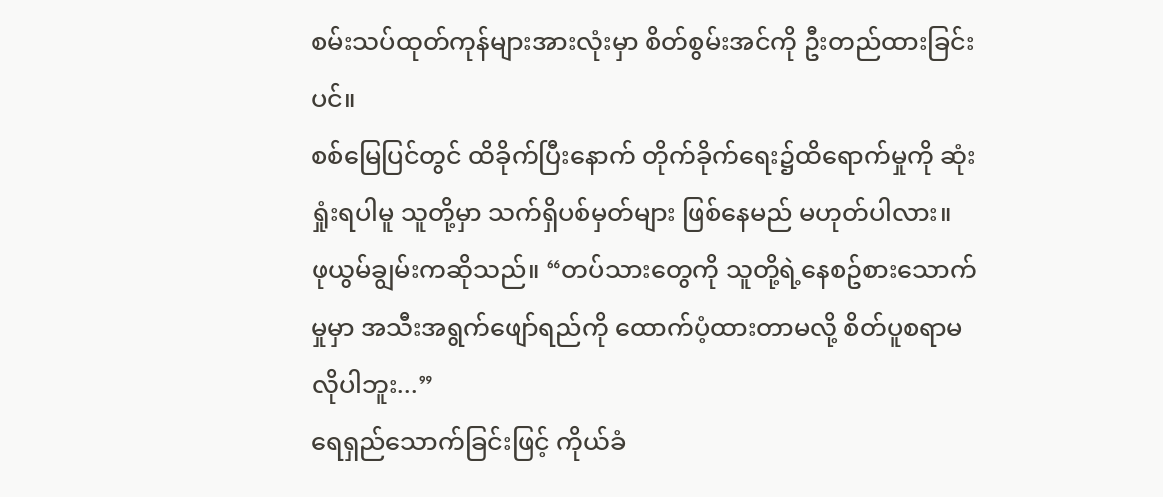စမ်းသပ်ထုတ်ကုန်များအားလုံးမှာ စိတ်စွမ်းအင်ကို ဦးတည်ထားခြင်းပင်။
စစ်မြေပြင်တွင် ထိခိုက်ပြီးနောက် တိုက်ခိုက်ရေး၌ထိရောက်မှုကို ဆုံးရှုံးရပါမူ သူတို့မှာ သက်ရှိပစ်မှတ်များ ဖြစ်နေမည် မဟုတ်ပါလား။
ဖုယွမ်ချွမ်းကဆိုသည်။ “တပ်သားတွေကို သူတို့ရဲ့နေစဥ်စားသောက်မှုမှာ အသီးအရွက်ဖျော်ရည်ကို ထောက်ပံ့ထားတာမလို့ စိတ်ပူစရာမလိုပါဘူး...”
ရေရှည်သောက်ခြင်းဖြင့် ကိုယ်ခံ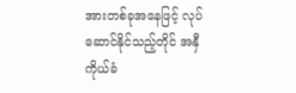အားတစ်ခုအနေဖြင့် လုပ်ဆောင်နိုင်သည့်တိုင် အနှီကိုယ်ခံ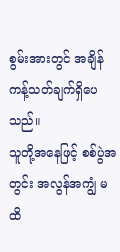စွမ်းအားတွင် အချိန်ကန့်သတ်ချက်ရှိပေသည်။
သူတို့အနေဖြင့် စစ်ပွဲအတွင်း အလွန်အကျွံ မထိ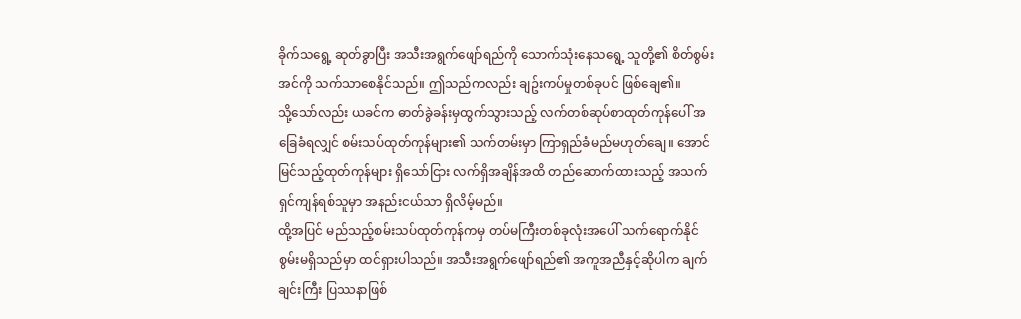ခိုက်သရွေ့ ဆုတ်ခွာပြီး အသီးအရွက်ဖျော်ရည်ကို သောက်သုံးနေသရွေ့ သူတို့၏ စိတ်စွမ်းအင်ကို သက်သာစေနိုင်သည်။ ဤသည်ကလည်း ချဥ်းကပ်မှုတစ်ခုပင် ဖြစ်ချေ၏။
သို့သော်လည်း ယခင်က ဓာတ်ခွဲခန်းမှထွက်သွားသည့် လက်တစ်ဆုပ်စာထုတ်ကုန်ပေါ် အခြေခံရလျှင် စမ်းသပ်ထုတ်ကုန်များ၏ သက်တမ်းမှာ ကြာရှည်ခံမည်မဟုတ်ချေ။ အောင်မြင်သည့်ထုတ်ကုန်များ ရှိသော်ငြား လက်ရှိအချိန်အထိ တည်ဆောက်ထားသည့် အသက်ရှင်ကျန်ရစ်သူမှာ အနည်းငယ်သာ ရှိလိမ့်မည်။
ထို့အပြင် မည်သည့်စမ်းသပ်ထုတ်ကုန်ကမှ တပ်မကြီးတစ်ခုလုံးအပေါ် သက်ရောက်နိုင်စွမ်းမရှိသည်မှာ ထင်ရှားပါသည်။ အသီးအရွက်ဖျော်ရည်၏ အကူအညီနှင့်ဆိုပါက ချက်ချင်းကြီး ပြဿနာဖြစ်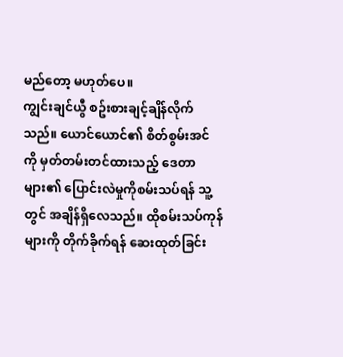မည်တော့ မဟုတ်ပေ။
ကျွင်းချင်ယွီ စဥ်းစားချင့်ချိန်လိုက်သည်။ ယောင်ယောင်၏ စိတ်စွမ်းအင်ကို မှတ်တမ်းတင်ထားသည့် ဒေတာများ၏ ပြောင်းလဲမှုကိုစမ်းသပ်ရန် သူ့တွင် အချိန်ရှိလေသည်။ ထိုစမ်းသပ်ကုန်များကို တိုက်ခိုက်ရန် ဆေးထုတ်ခြင်း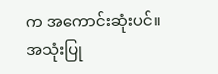က အကောင်းဆုံးပင်။
အသုံးပြု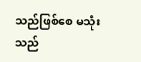သည်ဖြစ်စေ မသုံးသည်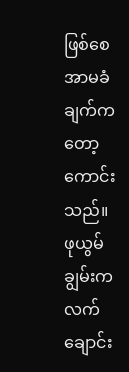ဖြစ်စေ အာမခံချက်ကတော့ ကောင်းသည်။
ဖုယွမ်ချွမ်းက လက်ချောင်း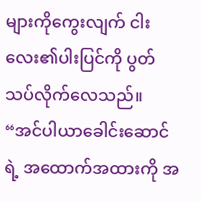များကိုကွေးလျက် ငါးလေး၏ပါးပြင်ကို ပွတ်သပ်လိုက်လေသည်။
“အင်ပါယာခေါင်းဆောင်ရဲ့ အထောက်အထားကို အ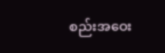စည်းအဝေး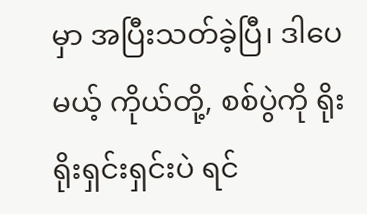မှာ အပြီးသတ်ခဲ့ပြီ၊ ဒါပေမယ့် ကိုယ်တို့, စစ်ပွဲကို ရိုးရိုးရှင်းရှင်းပဲ ရင်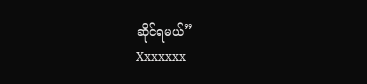ဆိုင်ရမယ်”
Xxxxxxx